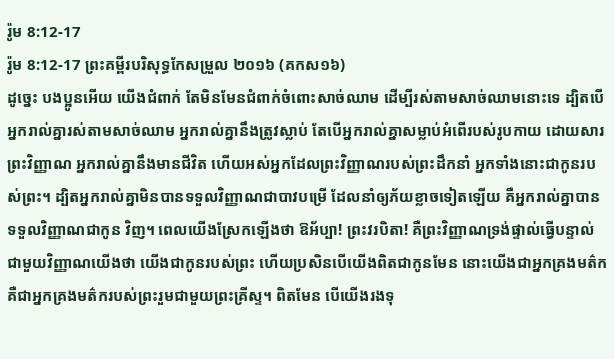រ៉ូម 8:12-17
រ៉ូម 8:12-17 ព្រះគម្ពីរបរិសុទ្ធកែសម្រួល ២០១៦ (គកស១៦)
ដូច្នេះ បងប្អូនអើយ យើងជំពាក់ តែមិនមែនជំពាក់ចំពោះសាច់ឈាម ដើម្បីរស់តាមសាច់ឈាមនោះទេ ដ្បិតបើអ្នករាល់គ្នារស់តាមសាច់ឈាម អ្នករាល់គ្នានឹងត្រូវស្លាប់ តែបើអ្នករាល់គ្នាសម្លាប់អំពើរបស់រូបកាយ ដោយសារព្រះវិញ្ញាណ អ្នករាល់គ្នានឹងមានជីវិត ហើយអស់អ្នកដែលព្រះវិញ្ញាណរបស់ព្រះដឹកនាំ អ្នកទាំងនោះជាកូនរបស់ព្រះ។ ដ្បិតអ្នករាល់គ្នាមិនបានទទួលវិញ្ញាណជាបាវបម្រើ ដែលនាំឲ្យភ័យខ្លាចទៀតឡើយ គឺអ្នករាល់គ្នាបានទទួលវិញ្ញាណជាកូន វិញ។ ពេលយើងស្រែកឡើងថា ឱអ័ប្បា! ព្រះវរបិតា! គឺព្រះវិញ្ញាណទ្រង់ផ្ទាល់ធ្វើបន្ទាល់ជាមួយវិញ្ញាណយើងថា យើងជាកូនរបស់ព្រះ ហើយប្រសិនបើយើងពិតជាកូនមែន នោះយើងជាអ្នកគ្រងមត៌ក គឺជាអ្នកគ្រងមត៌ករបស់ព្រះរួមជាមួយព្រះគ្រីស្ទ។ ពិតមែន បើយើងរងទុ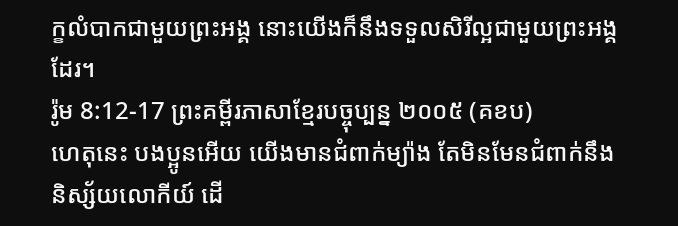ក្ខលំបាកជាមួយព្រះអង្គ នោះយើងក៏នឹងទទួលសិរីល្អជាមួយព្រះអង្គដែរ។
រ៉ូម 8:12-17 ព្រះគម្ពីរភាសាខ្មែរបច្ចុប្បន្ន ២០០៥ (គខប)
ហេតុនេះ បងប្អូនអើយ យើងមានជំពាក់ម្យ៉ាង តែមិនមែនជំពាក់នឹងនិស្ស័យលោកីយ៍ ដើ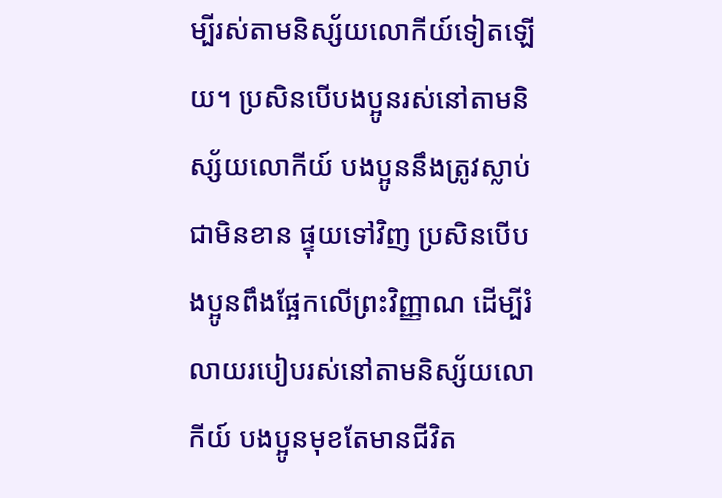ម្បីរស់តាមនិស្ស័យលោកីយ៍ទៀតឡើយ។ ប្រសិនបើបងប្អូនរស់នៅតាមនិស្ស័យលោកីយ៍ បងប្អូននឹងត្រូវស្លាប់ជាមិនខាន ផ្ទុយទៅវិញ ប្រសិនបើបងប្អូនពឹងផ្អែកលើព្រះវិញ្ញាណ ដើម្បីរំលាយរបៀបរស់នៅតាមនិស្ស័យលោកីយ៍ បងប្អូនមុខតែមានជីវិត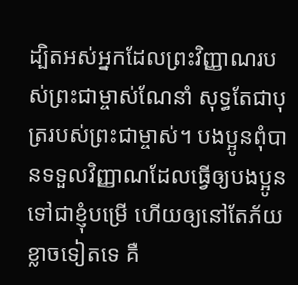ដ្បិតអស់អ្នកដែលព្រះវិញ្ញាណរបស់ព្រះជាម្ចាស់ណែនាំ សុទ្ធតែជាបុត្ររបស់ព្រះជាម្ចាស់។ បងប្អូនពុំបានទទួលវិញ្ញាណដែលធ្វើឲ្យបងប្អូនទៅជាខ្ញុំបម្រើ ហើយឲ្យនៅតែភ័យខ្លាចទៀតទេ គឺ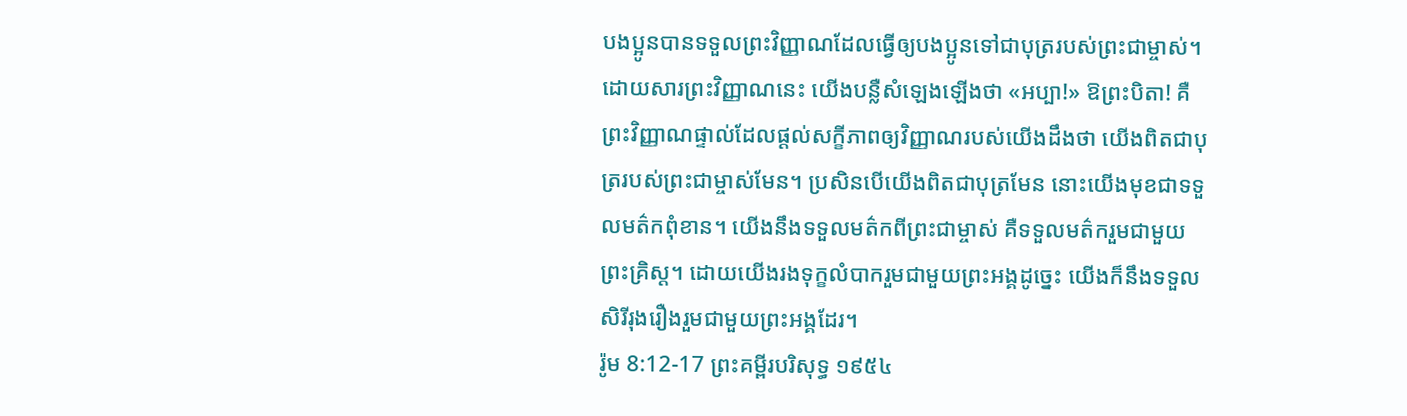បងប្អូនបានទទួលព្រះវិញ្ញាណដែលធ្វើឲ្យបងប្អូនទៅជាបុត្ររបស់ព្រះជាម្ចាស់។ ដោយសារព្រះវិញ្ញាណនេះ យើងបន្លឺសំឡេងឡើងថា «អប្បា!» ឱព្រះបិតា! គឺព្រះវិញ្ញាណផ្ទាល់ដែលផ្ដល់សក្ខីភាពឲ្យវិញ្ញាណរបស់យើងដឹងថា យើងពិតជាបុត្ររបស់ព្រះជាម្ចាស់មែន។ ប្រសិនបើយើងពិតជាបុត្រមែន នោះយើងមុខជាទទួលមត៌កពុំខាន។ យើងនឹងទទួលមត៌កពីព្រះជាម្ចាស់ គឺទទួលមត៌ករួមជាមួយព្រះគ្រិស្ត។ ដោយយើងរងទុក្ខលំបាករួមជាមួយព្រះអង្គដូច្នេះ យើងក៏នឹងទទួលសិរីរុងរឿងរួមជាមួយព្រះអង្គដែរ។
រ៉ូម 8:12-17 ព្រះគម្ពីរបរិសុទ្ធ ១៩៥៤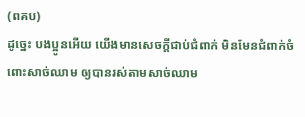(ពគប)
ដូច្នេះ បងប្អូនអើយ យើងមានសេចក្ដីជាប់ជំពាក់ មិនមែនជំពាក់ចំពោះសាច់ឈាម ឲ្យបានរស់តាមសាច់ឈាម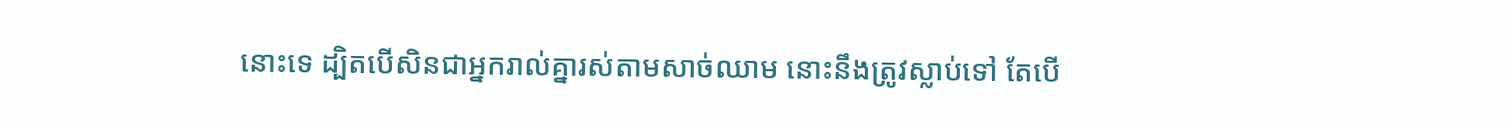នោះទេ ដ្បិតបើសិនជាអ្នករាល់គ្នារស់តាមសាច់ឈាម នោះនឹងត្រូវស្លាប់ទៅ តែបើ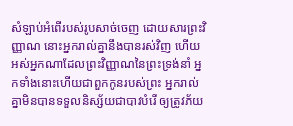សំឡាប់អំពើរបស់រូបសាច់ចេញ ដោយសារព្រះវិញ្ញាណ នោះអ្នករាល់គ្នានឹងបានរស់វិញ ហើយអស់អ្នកណាដែលព្រះវិញ្ញាណនៃព្រះទ្រង់នាំ អ្នកទាំងនោះហើយជាពួកកូនរបស់ព្រះ អ្នករាល់គ្នាមិនបានទទួលនិស្ស័យជាបាវបំរើ ឲ្យត្រូវភ័យ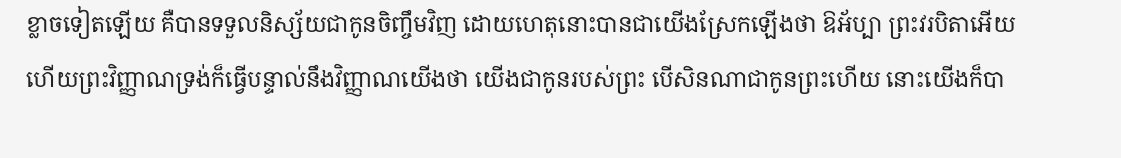ខ្លាចទៀតឡើយ គឺបានទទួលនិស្ស័យជាកូនចិញ្ចឹមវិញ ដោយហេតុនោះបានជាយើងស្រែកឡើងថា ឱអ័ប្បា ព្រះវរបិតាអើយ ហើយព្រះវិញ្ញាណទ្រង់ក៏ធ្វើបន្ទាល់នឹងវិញ្ញាណយើងថា យើងជាកូនរបស់ព្រះ បើសិនណាជាកូនព្រះហើយ នោះយើងក៏បា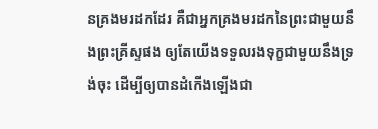នគ្រងមរដកដែរ គឺជាអ្នកគ្រងមរដកនៃព្រះជាមួយនឹងព្រះគ្រីស្ទផង ឲ្យតែយើងទទួលរងទុក្ខជាមួយនឹងទ្រង់ចុះ ដើម្បីឲ្យបានដំកើងឡើងជា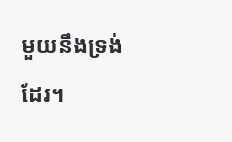មួយនឹងទ្រង់ដែរ។